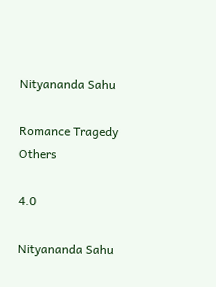Nityananda Sahu

Romance Tragedy Others

4.0

Nityananda Sahu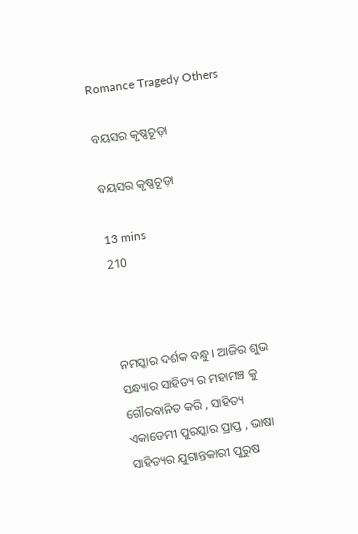Romance Tragedy Others

ବୟସର କୃଷ୍ଣଚୂଡ଼ା

ବୟସର କୃଷ୍ଣଚୂଡ଼ା

13 mins
210



ନମସ୍କାର ଦର୍ଶକ ବନ୍ଧୁ । ଆଜିର ଶୁଭ ସନ୍ଧ୍ୟାର ସାହିତ୍ୟ ର ମହାମଞ୍ଚ କୁ ଗୌରବାନିତ କରି , ସାହିତ୍ୟ ଏକାଡେମୀ ପୁରସ୍କାର ପ୍ରାପ୍ତ , ଭାଷା ସାହିତ୍ୟର ଯୁଗାନ୍ତକାରୀ ପୁରୁଷ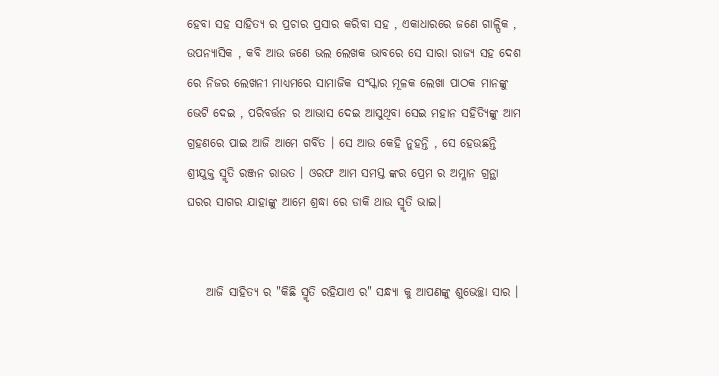ହେବା ସହ ସାହିତ୍ୟ ର ପ୍ରଚାର ପ୍ରସାର କରିବା ସହ , ଏକାଧାରରେ ଜଣେ ଗାଳ୍ପିକ , ଉପନ୍ୟାସିକ , କବି ଆଉ ଜଣେ ଭଲ ଲେଖକ ଭାବରେ ସେ ସାରା ରାଜ୍ୟ ସହ ଦେଶ ରେ ନିଜର ଲେଖନୀ ମାଧ୍ୟମରେ ସାମାଜିକ ସଂସ୍କାର ମୂଳକ ଲେଖା ପାଠକ ମାନଙ୍କୁ ଭେଟି ଦେଇ , ପରିବର୍ତ୍ତନ ର ଆଭାସ ଦେଇ ଆସୁଥିବା ସେଇ ମହାନ ସହିତ୍ୟିଙ୍କୁ ଆମ ଗ୍ରହଣରେ ପାଇ ଆଜି ଆମେ ଗର୍ବିତ । ସେ ଆଉ କେହି ନୁହନ୍ତି , ସେ ହେଉଛନ୍ତି ଶ୍ରୀଯୁକ୍ତ ସ୍ମୃତି ରଞ୍ଜନ ରାଉତ । ଓରଫ ଆମ ସମସ୍ତ ଙ୍କର ପ୍ରେମ ର ଅମ୍ଳାନ ଗ୍ରନ୍ଥା ଘରର ସାଗର ଯାହାଙ୍କୁ ଆମେ ଶ୍ରଦ୍ଧା ରେ ଡାକି ଥାଉ ସ୍ମୃତି ଭାଇ।


    ଆଜି ସାହିତ୍ୟ ର "କିଛି ସ୍ମୃତି ରହିଯାଏ ର" ସନ୍ଧ୍ୟା କୁ ଆପଣଙ୍କୁ ଶୁଭେଚ୍ଛା ସାର ।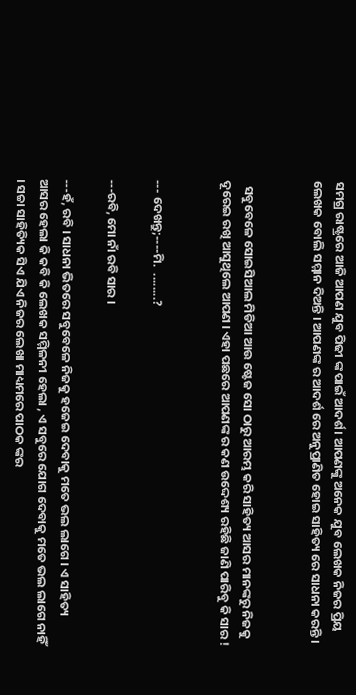ସମଗ୍ର ରାଷ୍ଟ୍ରରେ ଆଜି ଆପଣ ଯୁବ ପିଢୀ ଙ୍କ ପାଇଁ ଆଦର୍ଶ। ଆପଣଙ୍କୁ ଅନେକ ଯୁବ ଲେଖକ ନିଜର ପ୍ରିୟ ଲେଖକ ବୋଲି ସମ୍ମାନ ଦିଅନ୍ତି । ଆପଣଙ୍କ ର ଆଦର୍ଶ ରେ ଅନୁପ୍ରାଣିତ ହୋଇ ସାହିତ୍ୟ ରେ ସାଧନା କରନ୍ତି ।


  ସବୁବେଳେ ସୋଇସିଆଲ ମିଡିଆ ଆଉ ଷ୍ଟେଜ ସୋ ଠାରୁ ଆରମ୍ଭ କରି ସାହିତ୍ୟ ଆସର ମାନଙ୍କରୁ ନିଜକୁ ଦୂରେଇ ରଖି ଆସୁଥିଲେ ଆପଣ । ଏହା ପଛରେ ଆପଣଙ୍କ ର କଣ ଉଦ୍ଦେଶ୍ୟ ରହିଛି ଜାଣି ପାରିବୁ କି ସାର !


--- ଦେଖନ୍ତୁ;----ମି.  ........?

---ରବି, ମୋ ନାଁ ରବି ସାର ।

---ହଁ, ରବି । ସାଧନା ଭିତରେ ସବୁବେଳେ ନିଜକୁ ହଜେଇ ଦେବାକୁ ମତେ ଭଲ ଲାଗେ । ଏ ସାହିତ୍ୟ ଆସର ହେଲା କି କବି କି ଲେଖକ ସମ୍ମିଳନୀ ହେଲା , ଏ ସବୁରେ ଯୋଗ ଦେବାକୁ ମତେ ଭଲ ଲାଗେ ନାହିଁ । ସଚ୍ଚା ସାହିତ୍ୟିକ ସିଏ ଯିଏ ନିଜର ଲେଖା ମାଧ୍ୟମରେ ପାଠକ ଙ୍କର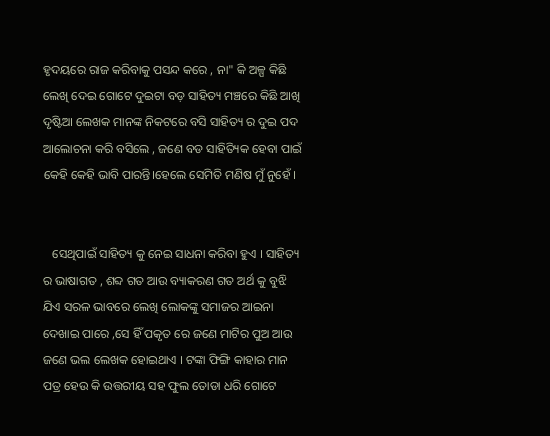ହୃଦୟରେ ରାଜ କରିବାକୁ ପସନ୍ଦ କରେ , ନା" କି ଅଳ୍ପ କିଛି ଲେଖି ଦେଇ ଗୋଟେ ଦୁଇଟା ବଡ଼ ସାହିତ୍ୟ ମଞ୍ଚରେ କିଛି ଆଖି ଦୃଷ୍ଟିଆ ଲେଖକ ମାନଙ୍କ ନିକଟରେ ବସି ସାହିତ୍ୟ ର ଦୁଇ ପଦ ଆଲୋଚନା କରି ବସିଲେ , ଜଣେ ବଡ ସାହିତ୍ୟିକ ହେବା ପାଇଁ କେହି କେହି ଭାବି ପାରନ୍ତି।ହେଲେ ସେମିତି ମଣିଷ ମୁଁ ନୁହେଁ ।


   ସେଥିପାଇଁ ସାହିତ୍ୟ କୁ ନେଇ ସାଧନା କରିବା ହୁଏ । ସାହିତ୍ୟ ର ଭାଷାଗତ , ଶବ୍ଦ ଗତ ଆଉ ବ୍ୟାକରଣ ଗତ ଅର୍ଥ କୁ ବୁଝି ଯିଏ ସରଳ ଭାବରେ ଲେଖି ଲୋକଙ୍କୁ ସମାଜର ଆଇନା ଦେଖାଇ ପାରେ ,ସେ ହିଁ ପକୃତ ରେ ଜଣେ ମାଟିର ପୁଅ ଆଉ ଜଣେ ଭଲ ଲେଖକ ହୋଇଥାଏ । ଟଙ୍କା ଫିଙ୍ଗି କାହାର ମାନ ପତ୍ର ହେଉ କି ଉତ୍ତରୀୟ ସହ ଫୁଲ ତୋଡା ଧରି ଗୋଟେ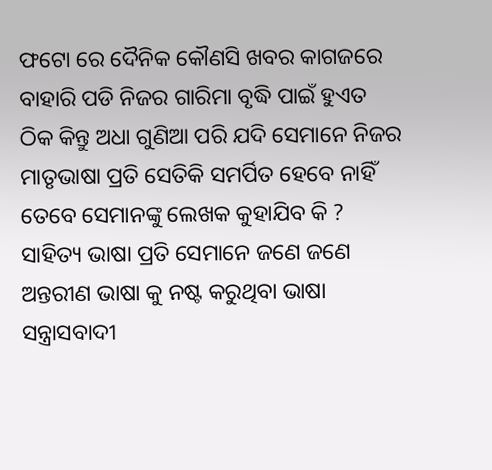ଫଟୋ ରେ ଦୈନିକ କୌଣସି ଖବର କାଗଜରେ ବାହାରି ପଡି ନିଜର ଗାରିମା ବୃଦ୍ଧି ପାଇଁ ହୁଏତ ଠିକ କିନ୍ତୁ ଅଧା ଗୁଣିଆ ପରି ଯଦି ସେମାନେ ନିଜର ମାତୃଭାଷା ପ୍ରତି ସେତିକି ସମର୍ପିତ ହେବେ ନାହିଁ ତେବେ ସେମାନଙ୍କୁ ଲେଖକ କୁହାଯିବ କି ? ସାହିତ୍ୟ ଭାଷା ପ୍ରତି ସେମାନେ ଜଣେ ଜଣେ ଅନ୍ତରୀଣ ଭାଷା କୁ ନଷ୍ଟ କରୁଥିବା ଭାଷା ସନ୍ତ୍ରାସବାଦୀ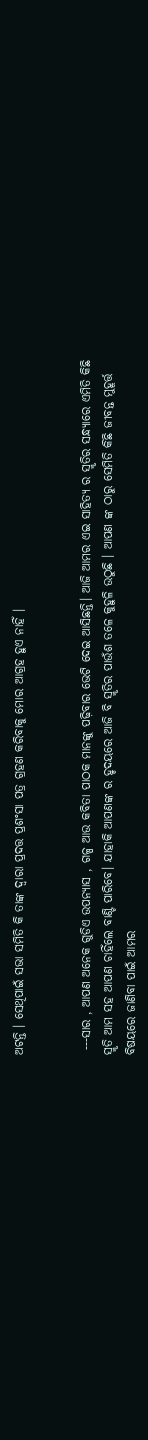ଅଟନ୍ତି । ସେଥିପାଇଁ ସଭା ସମିତି କି ତାଙ୍କ ଦ୍ୱାରା ପ୍ରଦତ୍ତ ପ୍ରଶଂସା ପତ୍ର ଗ୍ରହଣ କରିବାକୁ ମୋର ଆଗ୍ରହ ହୁଏ ନାହିଁ ।


 ---ସାର , ଆପଣ ଅନେକ ଗୁଡିଏ ଉପନ୍ୟାସ , ଗଳ୍ପ ଆଉ କବିତା ପାଠକ ମାନଙ୍କୁ ପଢ଼ିବାର ଭେଟି ଦେଇ ଆସିଛନ୍ତି। ଆଜି ଆମର ଏଇ ସାହିତ୍ୟ ର ସ୍ମୃତିର ସନ୍ଧ୍ୟାରେ ଏମିତି କିଛି ସ୍ମୃତି ଆମ ସହ ଆପଣ ଚାହିଁଲେ ବାଣ୍ଟି ପାରିବେ। ଯାହାକି ଆପଣଙ୍କ ର ହୃଦୟରେ ଆଜି ବି ସ୍ମୃତିର ପାଉଁଶ ତଳେ କୁହୁଳି ଉଠୁଛି । ଆପଣ ଙ୍କ ଠାରୁ ସେମିତି କିଛି ଜୀବନ୍ତ ମୁହୂର୍ତ୍ତ ବିଷୟରେ ଜାଣିବା ପାଇଁ ଆମର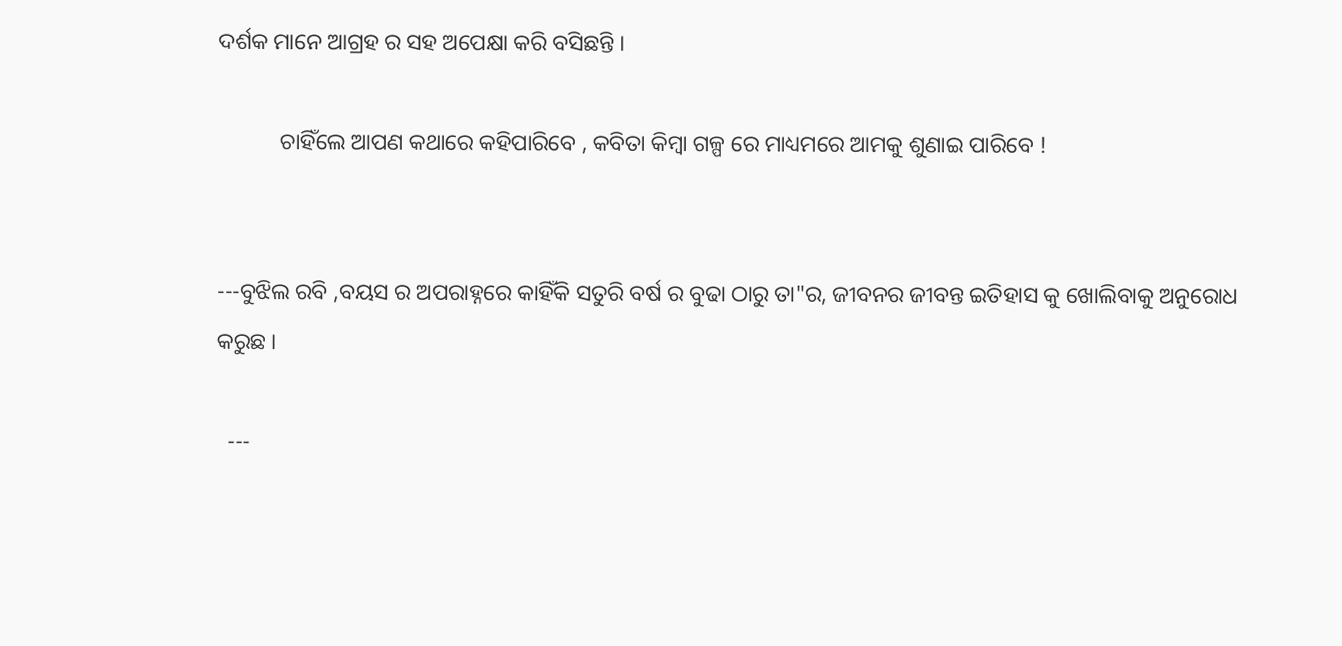ଦର୍ଶକ ମାନେ ଆଗ୍ରହ ର ସହ ଅପେକ୍ଷା କରି ବସିଛନ୍ତି ।

           ଚାହିଁଲେ ଆପଣ କଥାରେ କହିପାରିବେ , କବିତା କିମ୍ବା ଗଳ୍ପ ରେ ମାଧ୍ୟମରେ ଆମକୁ ଶୁଣାଇ ପାରିବେ !


---ବୁଝିଲ ରବି ,ବୟସ ର ଅପରାହ୍ନରେ କାହିଁକି ସତୁରି ବର୍ଷ ର ବୁଢା ଠାରୁ ତା"ର, ଜୀବନର ଜୀବନ୍ତ ଇତିହାସ କୁ ଖୋଲିବାକୁ ଅନୁରୋଧ କରୁଛ ।

  ---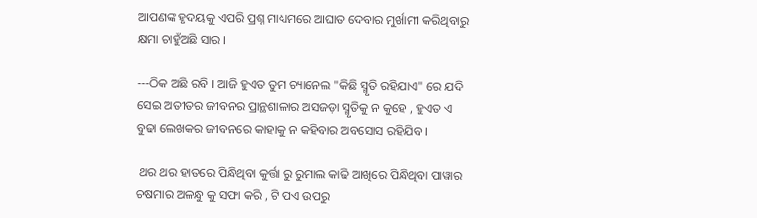ଆପଣଙ୍କ ହୃଦୟକୁ ଏପରି ପ୍ରଶ୍ନ ମାଧ୍ୟମରେ ଆଘାତ ଦେବାର ମୁର୍ଖାମୀ କରିଥିବାରୁ କ୍ଷମା ଚାହୁଁଅଛି ସାର ।

---ଠିକ ଅଛି ରବି । ଆଜି ହୁଏତ ତୁମ ଚ୍ୟାନେଲ "କିଛି ସ୍ମୃତି ରହିଯାଏ" ରେ ଯଦି ସେଇ ଅତୀତର ଜୀବନର ପ୍ରାନ୍ଥଶାଳାର ଅସଜଡ଼ା ସ୍ମୃତିକୁ ନ କୁହେ , ହୁଏତ ଏ ବୁଢା ଲେଖକର ଜୀବନରେ କାହାକୁ ନ କହିବାର ଅବସୋସ ରହିଯିବ ।

 ଥର ଥର ହାତରେ ପିନ୍ଧିଥିବା କୁର୍ତ୍ତା ରୁ ରୁମାଲ କାଢି ଆଖିରେ ପିନ୍ଧିଥିବା ପାୱାର ଚଷମାର ଅଳନ୍ଧୁ କୁ ସଫା କରି , ଟି ପଏ ଉପରୁ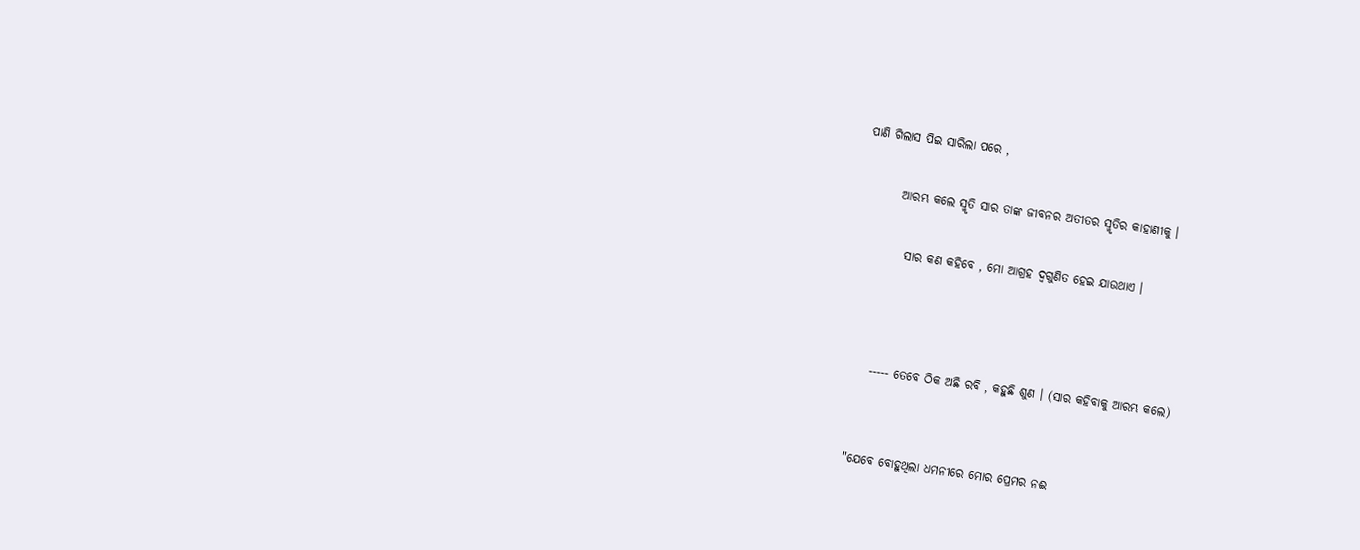ପାଣି ଗିଲାସ ପିଇ ସାରିଲା ପରେ ,

        ଆରମ୍ଭ କଲେ ସ୍ମୃତି ସାର ତାଙ୍କ ଜୀବନର ଅତୀତର ସ୍ମୃତିର କାହାଣୀକୁ ।

          ସାର କଣ କହିବେ , ମୋ ଆଗ୍ରହ ଦ୍ଵଗୁଣିତ ହେଇ ଯାଉଥାଏ ।



      ----- ତେବେ ଠିକ ଅଛି ରବି , କହୁଛି ଶୁଣ । (ସାର କହିବାକୁ ଆରମ୍ଭ କଲେ)


   "ଯେବେ ବୋହୁଥିଲା ଧମନୀରେ ମୋର ପ୍ରେମର ନଈ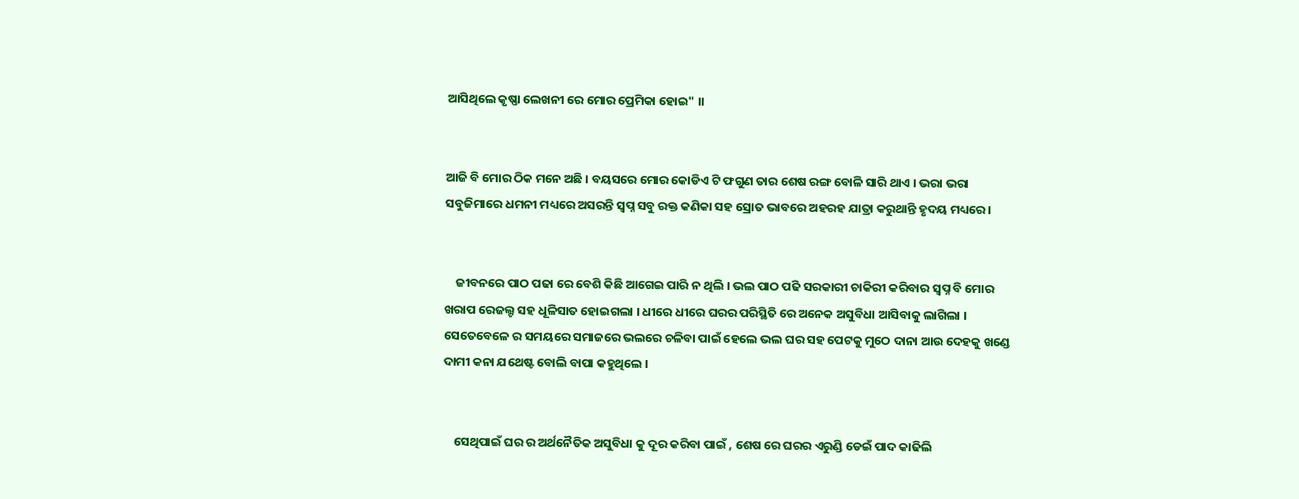ଆସିଥିଲେ କୃଷ୍ଣା ଲେଖନୀ ରେ ମୋର ପ୍ରେମିକା ହୋଇ" ।।


ଆଜି ବି ମୋର ଠିକ ମନେ ଅଛି । ବୟସରେ ମୋର କୋଡିଏ ଟି ଫଗୁଣ ତାର ଶେଷ ରଙ୍ଗ ବୋଳି ସାରି ଥାଏ । ଭରା ଭରା ସବୁଜିମାରେ ଧମନୀ ମଧ୍ୟରେ ଅସରନ୍ତି ସ୍ୱପ୍ନ ସବୁ ରକ୍ତ କଣିକା ସହ ସ୍ରୋତ ଭାବରେ ଅହରହ ଯାତ୍ରା କରୁଥାନ୍ତି ହୃଦୟ ମଧ୍ୟରେ।


    ଜୀବନରେ ପାଠ ପଢା ରେ ବେଶି କିଛି ଆଗେଇ ପାରି ନ ଥିଲି । ଭଲ ପାଠ ପଢି ସରକାରୀ ଚାକିରୀ କରିବାର ସ୍ୱପ୍ନ ବି ମୋର ଖରାପ ରେଜଲ୍ଟ ସହ ଧୂଳିସାତ ହୋଇଗଲା । ଧୀରେ ଧୀରେ ଘରର ପରିସ୍ଥିତି ରେ ଅନେକ ଅସୁବିଧା ଆସିବାକୁ ଲାଗିଲା । ସେତେବେଳେ ର ସମୟରେ ସମାଜରେ ଭଲରେ ଚଳିବା ପାଇଁ ହେଲେ ଭଲ ଘର ସହ ପେଟକୁ ମୁଠେ ଦାନା ଆଉ ଦେହକୁ ଖଣ୍ଡେ ଦାମୀ କନା ଯଥେଷ୍ଟ ବୋଲି ବାପା କହୁଥିଲେ ।


    ସେଥିପାଇଁ ଘର ର ଅର୍ଥନୈତିକ ଅସୁବିଧା କୁ ଦୂର କରିବା ପାଇଁ , ଶେଷ ରେ ଘରର ଏରୁଣ୍ଡି ଡେଇଁ ପାଦ କାଢିଲି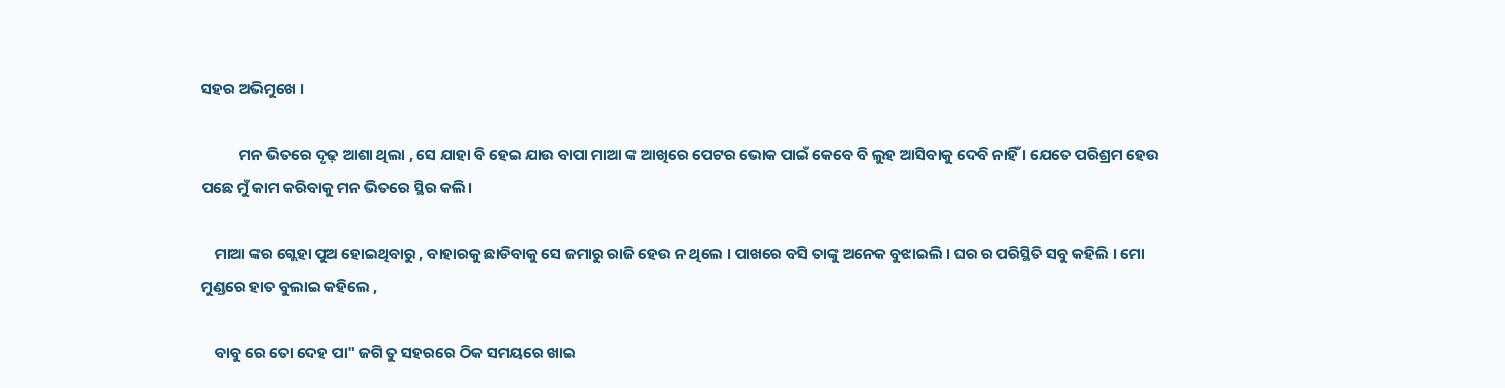ସହର ଅଭିମୁଖେ ।

           ମନ ଭିତରେ ଦୃଢ଼ ଆଶା ଥିଲା , ସେ ଯାହା ବି ହେଇ ଯାଉ ବାପା ମାଆ ଙ୍କ ଆଖିରେ ପେଟର ଭୋକ ପାଇଁ କେବେ ବି ଲୁହ ଆସିବାକୁ ଦେବି ନାହିଁ । ଯେତେ ପରିଶ୍ରମ ହେଉ ପଛେ ମୁଁ କାମ କରିବାକୁ ମନ ଭିତରେ ସ୍ଥିର କଲି।

    ମାଆ ଙ୍କର ଗ୍ଲେହା ପୁଅ ହୋଇଥିବାରୁ , ବାହାରକୁ ଛାଡିବାକୁ ସେ ଜମାରୁ ରାଜି ହେଉ ନ ଥିଲେ । ପାଖରେ ବସି ତାଙ୍କୁ ଅନେକ ବୁଝାଇଲି । ଘର ର ପରିସ୍ଥିତି ସବୁ କହିଲି । ମୋ ମୁଣ୍ଡରେ ହାତ ବୁଲାଇ କହିଲେ ,

    ବାବୁ ରେ ତୋ ଦେହ ପା" ଜଗି ତୁ ସହରରେ ଠିକ ସମୟରେ ଖାଇ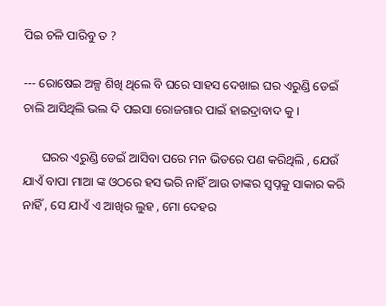ପିଇ ଚଳି ପାରିବୁ ତ ?

--- ରୋଷେଇ ଅଳ୍ପ ଶିଖି ଥିଲେ ବି ଘରେ ସାହସ ଦେଖାଇ ଘର ଏରୁଣ୍ଡି ଡେଇଁ ଚାଲି ଆସିଥିଲି ଭଲ ଦି ପଇସା ରୋଜଗାର ପାଇଁ ହାଇଦ୍ରାବାଦ କୁ ।

      ଘରର ଏରୁଣ୍ଡି ଡେଇଁ ଆସିବା ପରେ ମନ ଭିତରେ ପଣ କରିଥିଲି , ଯେଉଁ ଯାଏଁ ବାପା ମାଆ ଙ୍କ ଓଠରେ ହସ ଭରି ନାହିଁ ଆଉ ତାଙ୍କର ସ୍ୱପ୍ନକୁ ସାକାର କରି ନାହିଁ , ସେ ଯାଏଁ ଏ ଆଖିର ଲୁହ , ମୋ ଦେହର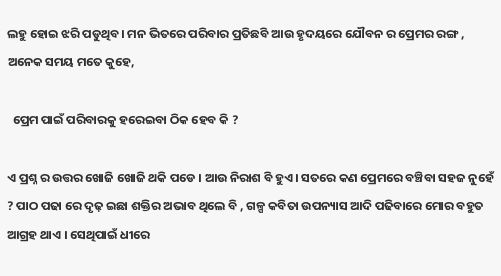ଲହୁ ହୋଇ ଝରି ପଡୁଥିବ। ମନ ଭିତରେ ପରିବାର ପ୍ରତିଛବି ଆଉ ହୃଦୟରେ ଯୌବନ ର ପ୍ରେମର ରଙ୍ଗ , ଅନେକ ସମୟ ମତେ କୁହେ,

  ପ୍ରେମ ପାଇଁ ପରିବାରକୁ ହରେଇବା ଠିକ ହେବ କି ?

ଏ ପ୍ରଶ୍ନ ର ଉତ୍ତର ଖୋଜି ଖୋଜି ଥକି ପଡେ । ଆଉ ନିରାଶ ବି ହୁଏ। ସତରେ କଣ ପ୍ରେମରେ ବଞ୍ଚିବା ସହଜ ନୁହେଁ ? ପାଠ ପଢା ରେ ଦୃଢ଼ ଇଛା ଶକ୍ତିର ଅଭାବ ଥିଲେ ବି , ଗଳ୍ପ କବିତା ଉପନ୍ୟାସ ଆଦି ପଢିବାରେ ମୋର ବହୁତ ଆଗ୍ରହ ଥାଏ । ସେଥିପାଇଁ ଧୀରେ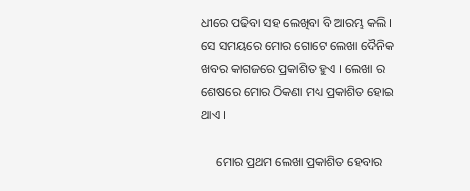ଧୀରେ ପଢିବା ସହ ଲେଖିବା ବି ଆରମ୍ଭ କଲି । ସେ ସମୟରେ ମୋର ଗୋଟେ ଲେଖା ଦୈନିକ ଖବର କାଗଜରେ ପ୍ରକାଶିତ ହୁଏ । ଲେଖା ର ଶେଷରେ ମୋର ଠିକଣା ମଧ୍ୟ ପ୍ରକାଶିତ ହୋଇ ଥାଏ ।

     ମୋର ପ୍ରଥମ ଲେଖା ପ୍ରକାଶିତ ହେବାର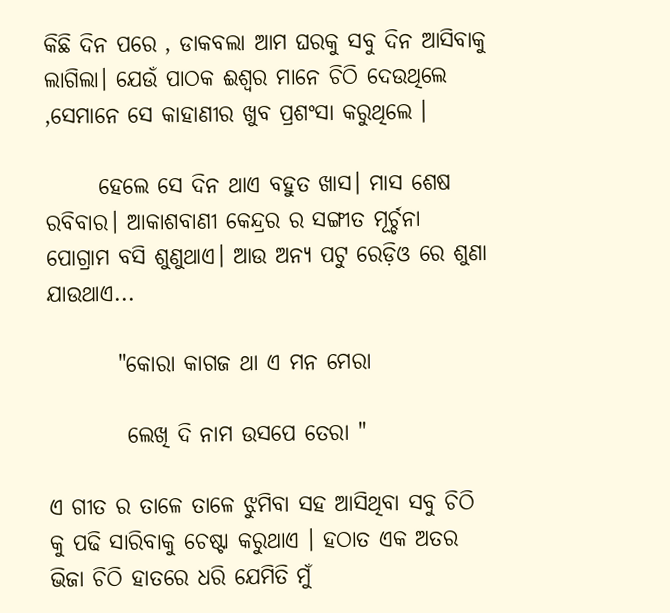କିଛି ଦିନ ପରେ , ଡାକବଲା ଆମ ଘରକୁ ସବୁ ଦିନ ଆସିବାକୁ ଲାଗିଲା। ଯେଉଁ ପାଠକ ଈଶ୍ୱର ମାନେ ଚିଠି ଦେଉଥିଲେ ,ସେମାନେ ସେ କାହାଣୀର ଖୁବ ପ୍ରଶଂସା କରୁଥିଲେ ।

      ହେଲେ ସେ ଦିନ ଥାଏ ବହୁତ ଖାସ। ମାସ ଶେଷ ରବିବାର। ଆକାଶବାଣୀ କେନ୍ଦ୍ରର ର ସଙ୍ଗୀତ ମୂର୍ଚ୍ଚନା ପୋଗ୍ରାମ ବସି ଶୁଣୁଥାଏ। ଆଉ ଅନ୍ୟ ପଟୁ ରେଡ଼ିଓ ରେ ଶୁଣା ଯାଉଥାଏ...

        "କୋରା କାଗଜ ଥା ଏ ମନ ମେରା

         ଲେଖି ଦି ନାମ ଉସପେ ତେରା "

ଏ ଗୀତ ର ତାଳେ ତାଳେ ଝୁମିବା ସହ ଆସିଥିବା ସବୁ ଚିଠି କୁ ପଢି ସାରିବାକୁ ଚେଷ୍ଟା କରୁଥାଏ । ହଠାତ ଏକ ଅତର ଭିଜା ଚିଠି ହାତରେ ଧରି ଯେମିତି ମୁଁ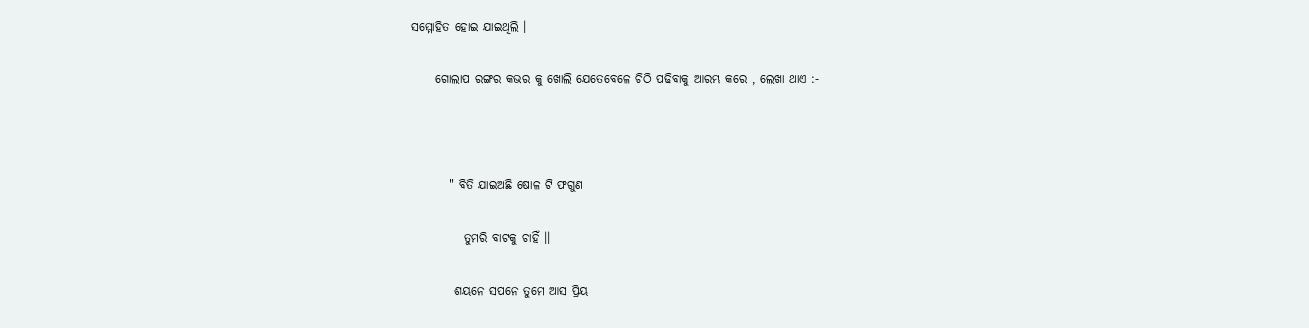ସମ୍ମୋହିତ ହୋଇ ଯାଇଥିଲି ।

     ଗୋଲାପ ରଙ୍ଗର କଭର କୁ ଖୋଲି ଯେତେବେଳେ ଚିଠି ପଢିବାକୁ ଆରମ୍ଭ କରେ , ଲେଖା ଥାଏ :-



        " ବିତି ଯାଇଅଛି ଷୋଳ ଟି ଫଗୁଣ

           ତୁମରି ବାଟକୁ ଚାହିଁ ।।

         ଶୟନେ ସପନେ ତୁମେ ଆସ ପ୍ରିୟ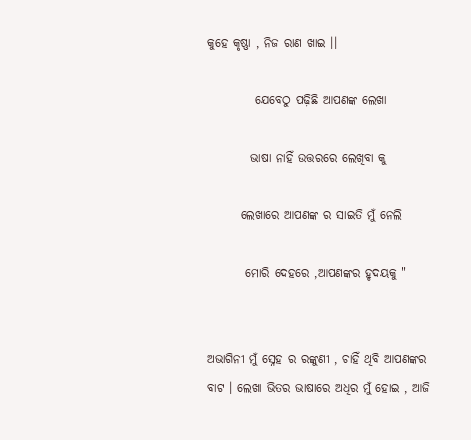କୁହେ କୃଷ୍ଣା , ନିଜ ରାଣ ଖାଇ ।।

          ଯେବେଠୁ ପଢ଼ିଛି ଆପଣଙ୍କ ଲେଖା

         ଭାଷା ନାହିଁ ଉତ୍ତରରେ ଲେଖିବା କୁ

       ଲେଖାରେ ଆପଣଙ୍କ ର ସାଇତି ମୁଁ ନେଲି

        ମୋରି ଦେହରେ ,ଆପଣଙ୍କର ହୃଦୟକୁ "


ଅଭାଗିନୀ ମୁଁ ସ୍ନେହ ର ରଙ୍କୁଣୀ , ଚାହିଁ ଥିବି ଆପଣଙ୍କର ବାଟ । ଲେଖା ଭିତର ଭାଷାରେ ଅଧିର ମୁଁ ହୋଇ , ଆଜି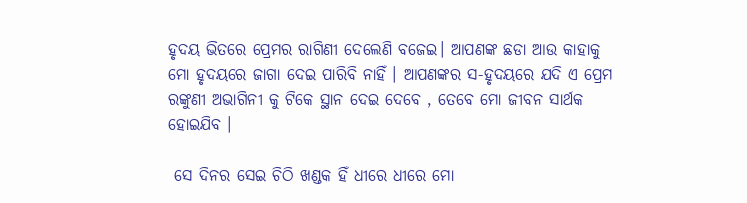ହୃଦୟ ଭିତରେ ପ୍ରେମର ରାଗିଣୀ ଦେଲେଣି ବଜେଇ। ଆପଣଙ୍କ ଛଡା ଆଉ କାହାକୁ ମୋ ହୃଦୟରେ ଜାଗା ଦେଇ ପାରିବି ନାହିଁ । ଆପଣଙ୍କର ସ-ହୃଦୟରେ ଯଦି ଏ ପ୍ରେମ ରଙ୍କୁଣୀ ଅଭାଗିନୀ କୁ ଟିକେ ସ୍ଥାନ ଦେଇ ଦେବେ , ତେବେ ମୋ ଜୀବନ ସାର୍ଥକ ହୋଇଯିବ ।

 ସେ ଦିନର ସେଇ ଚିଠି ଖଣ୍ଡକ ହିଁ ଧୀରେ ଧୀରେ ମୋ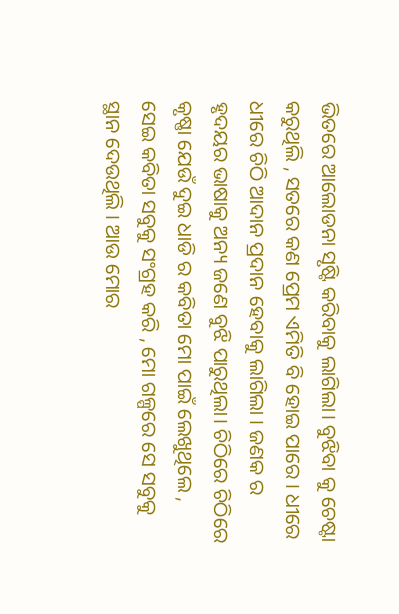ଭିତରେ ଆଲୋଡନା ସୃଷ୍ଟି କରିବାକୁ ଲାଗିଲା। ବୁଝିବା କୁ ଚେଷ୍ଟା କରୁଥିଲି , ସତରେ କଣ ପ୍ରେମ ଏମିତି ବି ହୋଇ ପାରେ । ଧୀରେ ଧୀରେ ଚିଠି ଆଦାନ ପ୍ରଦାନ ହେବାକୁ ଲାଗିଲା । ଜଣକ ର ହୃଦୟର ଭାଷାକୁ ଅନ୍ୟ ଜଣେ ବୁଝି ପାରୁଥିଲା। ଚିଠିରେ ଚିଠିରେ କୃଷ୍ଣା ଯେଉଁ ଦୁଇ ଧାଡି ର କବିତା ମୋ ପାଇଁ ଲେଖୁଥିଲେ , ସେଇ କବିତା ସବୁକୁ ସଂଗ୍ରହ କରି , ମୋ ଗଳ୍ପରେ ସେ ସବୁକୁ ସ୍ଥାନ ଦେଉଥିଲି । ଆଉ ମୋର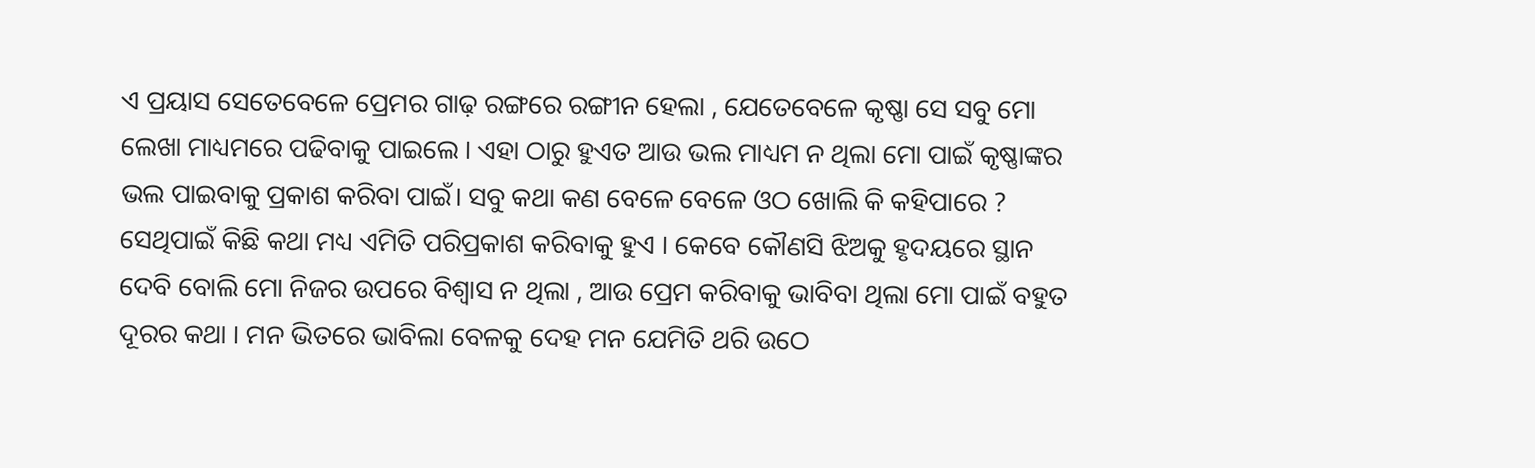ଏ ପ୍ରୟାସ ସେତେବେଳେ ପ୍ରେମର ଗାଢ଼ ରଙ୍ଗରେ ରଙ୍ଗୀନ ହେଲା , ଯେତେବେଳେ କୃଷ୍ଣା ସେ ସବୁ ମୋ ଲେଖା ମାଧ୍ୟମରେ ପଢିବାକୁ ପାଇଲେ । ଏହା ଠାରୁ ହୁଏତ ଆଉ ଭଲ ମାଧ୍ୟମ ନ ଥିଲା ମୋ ପାଇଁ କୃଷ୍ଣାଙ୍କର ଭଲ ପାଇବାକୁ ପ୍ରକାଶ କରିବା ପାଇଁ। ସବୁ କଥା କଣ ବେଳେ ବେଳେ ଓଠ ଖୋଲି କି କହିପାରେ ? ସେଥିପାଇଁ କିଛି କଥା ମଧ୍ୟ ଏମିତି ପରିପ୍ରକାଶ କରିବାକୁ ହୁଏ । କେବେ କୌଣସି ଝିଅକୁ ହୃଦୟରେ ସ୍ଥାନ ଦେବି ବୋଲି ମୋ ନିଜର ଉପରେ ବିଶ୍ୱାସ ନ ଥିଲା , ଆଉ ପ୍ରେମ କରିବାକୁ ଭାବିବା ଥିଲା ମୋ ପାଇଁ ବହୁତ ଦୂରର କଥା । ମନ ଭିତରେ ଭାବିଲା ବେଳକୁ ଦେହ ମନ ଯେମିତି ଥରି ଉଠେ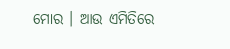ମୋର । ଆଉ ଏମିତିରେ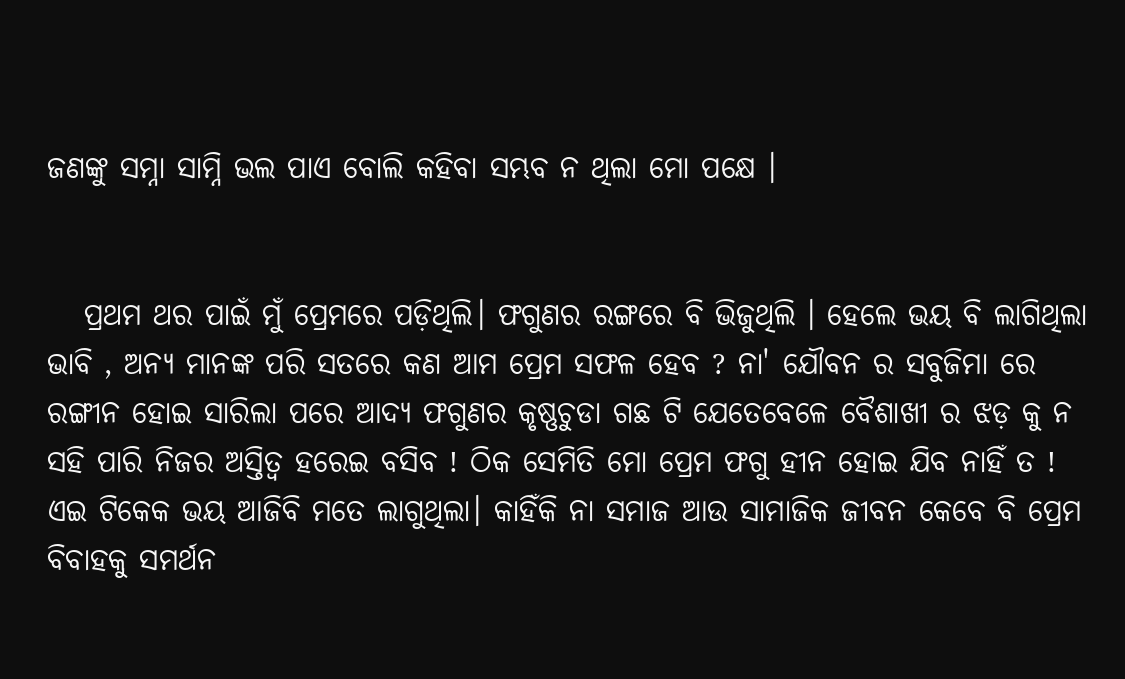ଜଣଙ୍କୁ ସମ୍ନା ସାମ୍ନି ଭଲ ପାଏ ବୋଲି କହିବା ସମ୍ଭବ ନ ଥିଲା ମୋ ପକ୍ଷେ ।


   ପ୍ରଥମ ଥର ପାଇଁ ମୁଁ ପ୍ରେମରେ ପଡ଼ିଥିଲି। ଫଗୁଣର ରଙ୍ଗରେ ବି ଭିଜୁଥିଲି । ହେଲେ ଭୟ ବି ଲାଗିଥିଲା ଭାବି , ଅନ୍ୟ ମାନଙ୍କ ପରି ସତରେ କଣ ଆମ ପ୍ରେମ ସଫଳ ହେବ ? ନା' ଯୌବନ ର ସବୁଜିମା ରେ ରଙ୍ଗୀନ ହୋଇ ସାରିଲା ପରେ ଆଦ୍ୟ ଫଗୁଣର କୃଷ୍ଣଚୁଡା ଗଛ ଟି ଯେତେବେଳେ ବୈଶାଖୀ ର ଝଡ଼ କୁ ନ ସହି ପାରି ନିଜର ଅସ୍ତିତ୍ୱ ହରେଇ ବସିବ ! ଠିକ ସେମିତି ମୋ ପ୍ରେମ ଫଗୁ ହୀନ ହୋଇ ଯିବ ନାହିଁ ତ ! ଏଇ ଟିକେକ ଭୟ ଆଜିବି ମତେ ଲାଗୁଥିଲା। କାହିଁକି ନା ସମାଜ ଆଉ ସାମାଜିକ ଜୀବନ କେବେ ବି ପ୍ରେମ ବିବାହକୁ ସମର୍ଥନ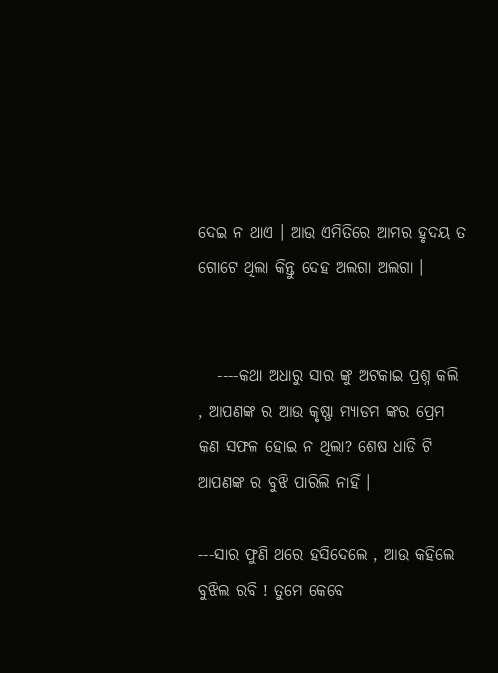ଦେଇ ନ ଥାଏ । ଆଉ ଏମିତିରେ ଆମର ହୃଦୟ ତ ଗୋଟେ ଥିଲା କିନ୍ତୁ ଦେହ ଅଲଗା ଅଲଗା ।


   ----କଥା ଅଧାରୁ ସାର ଙ୍କୁ ଅଟକାଇ ପ୍ରଶ୍ନ କଲି , ଆପଣଙ୍କ ର ଆଉ କୃଷ୍ଣା ମ୍ୟାଡମ ଙ୍କର ପ୍ରେମ କଣ ସଫଳ ହୋଇ ନ ଥିଲା? ଶେଷ ଧାଡି ଟି ଆପଣଙ୍କ ର ବୁଝି ପାରିଲି ନାହିଁ ।

---ସାର ଫୁଣି ଥରେ ହସିଦେଲେ , ଆଉ କହିଲେ ବୁଝିଲ ରବି ! ତୁମେ କେବେ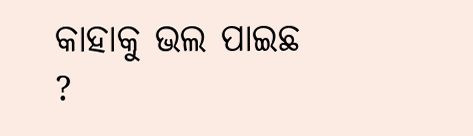କାହାକୁ ଭଲ ପାଇଛ ?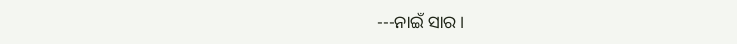---ନାଇଁ ସାର ।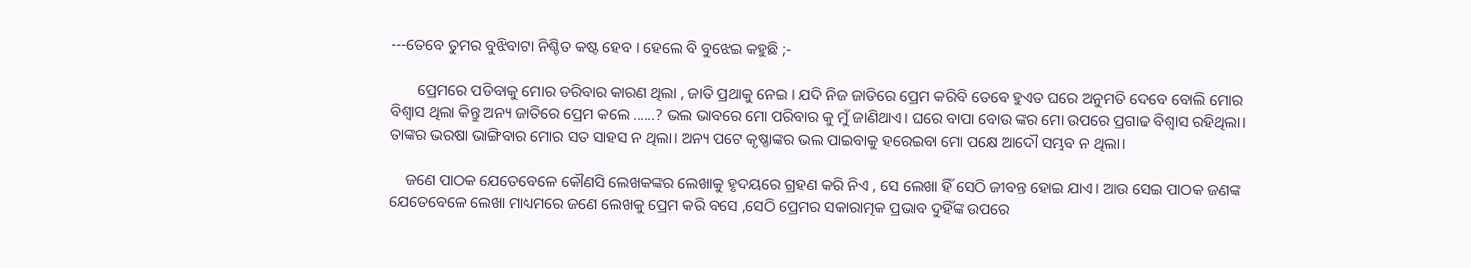---ତେବେ ତୁମର ବୁଝିବାଟା ନିଶ୍ଚିତ କଷ୍ଟ ହେବ । ହେଲେ ବି ବୁଝେଇ କହୁଛି ;-

       ପ୍ରେମରେ ପଡିବାକୁ ମୋର ଡରିବାର କାରଣ ଥିଲା , ଜାତି ପ୍ରଥାକୁ ନେଇ । ଯଦି ନିଜ ଜାତିରେ ପ୍ରେମ କରିବି ତେବେ ହୁଏତ ଘରେ ଅନୁମତି ଦେବେ ବୋଲି ମୋର ବିଶ୍ୱାସ ଥିଲା କିନ୍ତୁ ଅନ୍ୟ ଜାତିରେ ପ୍ରେମ କଲେ ......? ଭଲ ଭାବରେ ମୋ ପରିବାର କୁ ମୁଁ ଜାଣିଥାଏ। ଘରେ ବାପା ବୋଉ ଙ୍କର ମୋ ଉପରେ ପ୍ରଗାଢ ବିଶ୍ୱାସ ରହିଥିଲା। ତାଙ୍କର ଭରଷା ଭାଙ୍ଗିବାର ମୋର ସତ ସାହସ ନ ଥିଲା। ଅନ୍ୟ ପଟେ କୃଷ୍ଣାଙ୍କର ଭଲ ପାଇବାକୁ ହରେଇବା ମୋ ପକ୍ଷେ ଆଦୌ ସମ୍ଭବ ନ ଥିଲା।

    ଜଣେ ପାଠକ ଯେତେବେଳେ କୌଣସି ଲେଖକଙ୍କର ଲେଖାକୁ ହୃଦୟରେ ଗ୍ରହଣ କରି ନିଏ , ସେ ଲେଖା ହିଁ ସେଠି ଜୀବନ୍ତ ହୋଇ ଯାଏ। ଆଉ ସେଇ ପାଠକ ଜଣଙ୍କ ଯେତେବେଳେ ଲେଖା ମାଧ୍ୟମରେ ଜଣେ ଲେଖକୁ ପ୍ରେମ କରି ବସେ ,ସେଠି ପ୍ରେମର ସକାରାତ୍ମକ ପ୍ରଭାବ ଦୁହିଁଙ୍କ ଉପରେ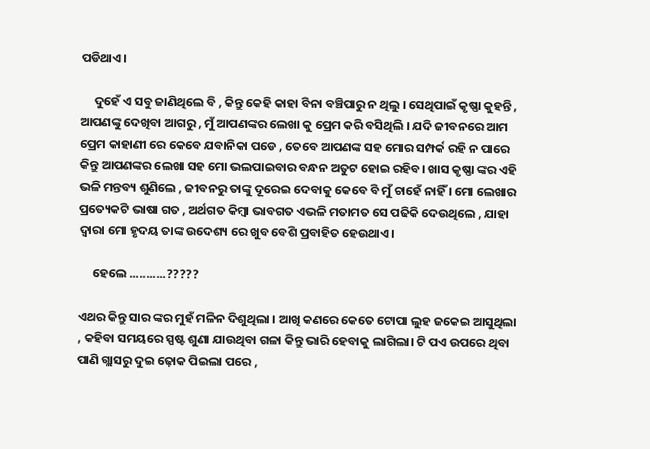ପଡିଥାଏ।

     ଦୁହେଁ ଏ ସବୁ ଜାଣିଥିଲେ ବି , କିନ୍ତୁ କେହି କାହା ବିନା ବଞ୍ଚିପାରୁ ନ ଥିଲୁ । ସେଥିପାଇଁ କୃଷ୍ଣା କୁହନ୍ତି , ଆପଣଙ୍କୁ ଦେଖିବା ଆଗରୁ , ମୁଁ ଆପଣଙ୍କର ଲେଖା କୁ ପ୍ରେମ କରି ବସିଥିଲି । ଯଦି ଜୀବନରେ ଆମ ପ୍ରେମ କାହାଣୀ ରେ କେବେ ଯବାନିକା ପଡେ , ତେବେ ଆପଣଙ୍କ ସହ ମୋର ସମ୍ପର୍କ ରହି ନ ପାରେ କିନ୍ତୁ ଆପଣଙ୍କର ଲେଖା ସହ ମୋ ଭଲପାଇବାର ବନ୍ଧନ ଅତୁଟ ହୋଇ ରହିବ। ଖାସ କୃଷ୍ଣା ଙ୍କର ଏହି ଭଳି ମନ୍ତବ୍ୟ ଶୁଣିଲେ , ଜୀବନରୁ ତାଙ୍କୁ ଦୂରେଇ ଦେବାକୁ କେବେ ବି ମୁଁ ଚାହେଁ ନାହିଁ । ମୋ ଲେଖାର ପ୍ରତ୍ୟେକଟି ଭାଷା ଗତ , ଅର୍ଥଗତ କିମ୍ବା ଭାବଗତ ଏଭଳି ମତାମତ ସେ ପଢିକି ଦେଉଥିଲେ , ଯାହା ଦ୍ୱାରା ମୋ ହୃଦୟ ତାଙ୍କ ଉଦେଶ୍ୟ ରେ ଖୁବ ବେଶି ପ୍ରବାହିତ ହେଉଥାଏ।

     ହେଲେ ...........?????

ଏଥର କିନ୍ତୁ ସାର ଙ୍କର ମୁହଁ ମଳିନ ଦିଶୁଥିଲା । ଆଖି କଣରେ କେତେ ଟୋପା ଲୁହ ଜକେଇ ଆସୁଥିଲା , କହିବା ସମୟରେ ସ୍ପଷ୍ଟ ଶୁଣା ଯାଉଥିବା ଗଳା କିନ୍ତୁ ଭାରି ହେବାକୁ ଲାଗିଲା। ଟି ପଏ ଉପରେ ଥିବା ପାଣି ଗ୍ଲାସରୁ ଦୁଇ ଢ଼ୋକ ପିଇଲା ପରେ ,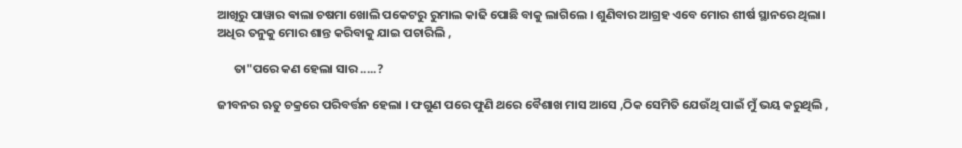ଆଖିରୁ ପାୱାର ଵାଲା ଚଷମା ଖୋଲି ପକେଟରୁ ରୁମାଲ କାଢି ପୋଛି ବାକୁ ଲାଗିଲେ । ଶୁଣିବାର ଆଗ୍ରହ ଏବେ ମୋର ଶୀର୍ଷ ସ୍ଥାନରେ ଥିଲା। ଅଧିର ତନୁକୁ ମୋର ଶାନ୍ତ କରିବାକୁ ଯାଇ ପଚାରିଲି ,

      ତା"ପରେ କଣ ହେଲା ସାର .....?

ଜୀବନର ଋତୁ ଚକ୍ରରେ ପରିବର୍ତ୍ତନ ହେଲା । ଫଗୁଣ ପରେ ଫୁଣି ଥରେ ବୈଶାଖ ମାସ ଆସେ ,ଠିକ ସେମିତି ଯେଉଁଥି ପାଇଁ ମୁଁ ଭୟ କରୁଥିଲି ,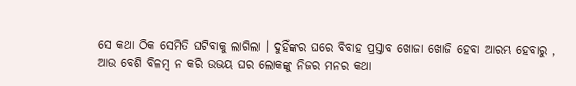ସେ କଥା ଠିକ ସେମିତି ଘଟିବାକୁ ଲାଗିଲା । ଦୁହିଁଙ୍କର ଘରେ ବିବାହ ପ୍ରସ୍ତାବ ଖୋଜା ଖୋଜି ହେବା ଆରମ୍ଭ ହେବାରୁ , ଆଉ ବେଶି ବିଳମ୍ବ ନ କରି ଉଭୟ ଘର ଲୋକଙ୍କୁ ନିଜର ମନର କଥା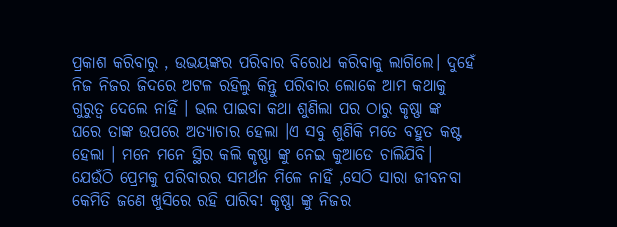ପ୍ରକାଶ କରିବାରୁ , ଉଭୟଙ୍କର ପରିବାର ବିରୋଧ କରିବାକୁ ଲାଗିଲେ। ଦୁହେଁ ନିଜ ନିଜର ଜିଦରେ ଅଟଳ ରହିଲୁ କିନ୍ତୁ ପରିବାର ଲୋକେ ଆମ କଥାକୁ ଗୁରୁତ୍ୱ ଦେଲେ ନାହିଁ । ଭଲ ପାଇବା କଥା ଶୁଣିଲା ପର ଠାରୁ କୃଷ୍ଣା ଙ୍କ ଘରେ ତାଙ୍କ ଉପରେ ଅତ୍ୟାଚାର ହେଲା ।ଏ ସବୁ ଶୁଣିକି ମତେ ବହୁତ କଷ୍ଟ ହେଲା । ମନେ ମନେ ସ୍ଥିର କଲି କୃଷ୍ଣା ଙ୍କୁ ନେଇ କୁଆଡେ ଚାଲିଯିବି। ଯେଉଁଠି ପ୍ରେମକୁ ପରିବାରର ସମର୍ଥନ ମିଳେ ନାହିଁ ,ସେଠି ସାରା ଜୀବନବା କେମିତି ଜଣେ ଖୁସିରେ ରହି ପାରିବ! କୃଷ୍ଣା ଙ୍କୁ ନିଜର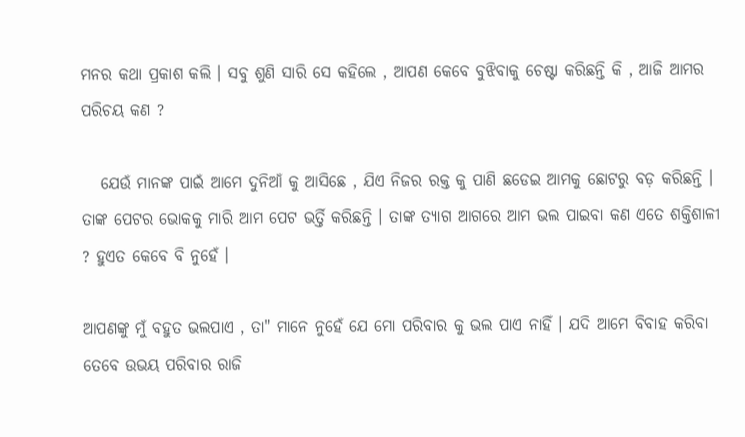ମନର କଥା ପ୍ରକାଶ କଲି । ସବୁ ଶୁଣି ସାରି ସେ କହିଲେ , ଆପଣ କେବେ ବୁଝିବାକୁ ଚେଷ୍ଟା କରିଛନ୍ତି କି , ଆଜି ଆମର ପରିଚୟ କଣ ?

   ଯେଉଁ ମାନଙ୍କ ପାଇଁ ଆମେ ଦୁନିଆଁ କୁ ଆସିଛେ , ଯିଏ ନିଜର ରକ୍ତ କୁ ପାଣି ଛଡେଇ ଆମକୁ ଛୋଟରୁ ବଡ଼ କରିଛନ୍ତି । ତାଙ୍କ ପେଟର ଭୋକକୁ ମାରି ଆମ ପେଟ ଭର୍ତ୍ତି କରିଛନ୍ତି । ତାଙ୍କ ତ୍ୟାଗ ଆଗରେ ଆମ ଭଲ ପାଇବା କଣ ଏତେ ଶକ୍ତିଶାଳୀ ? ହୁଏତ କେବେ ବି ନୁହେଁ ।

ଆପଣଙ୍କୁ ମୁଁ ବହୁତ ଭଲପାଏ , ତା" ମାନେ ନୁହେଁ ଯେ ମୋ ପରିବାର କୁ ଭଲ ପାଏ ନାହିଁ । ଯଦି ଆମେ ବିବାହ କରିବା ତେବେ ଉଭୟ ପରିବାର ରାଜି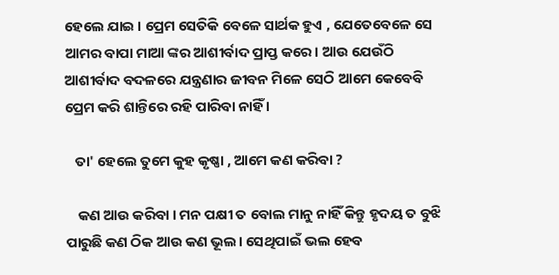ହେଲେ ଯାଇ । ପ୍ରେମ ସେତିକି ବେଳେ ସାର୍ଥକ ହୁଏ , ଯେତେବେଳେ ସେ ଆମର ବାପା ମାଆ ଙ୍କର ଆଶୀର୍ବାଦ ପ୍ରାପ୍ତ କରେ। ଆଉ ଯେଉଁଠି ଆଶୀର୍ବାଦ ବଦଳରେ ଯନ୍ତ୍ରଣାର ଜୀବନ ମିଳେ ସେଠି ଆମେ କେବେବି ପ୍ରେମ କରି ଶାନ୍ତିରେ ରହି ପାରିବା ନାହିଁ ।

   ତା' ହେଲେ ତୁମେ କୁହ କୃଷ୍ଣା , ଆମେ କଣ କରିବା ?

    କଣ ଆଉ କରିବା । ମନ ପକ୍ଷୀ ତ ବୋଲ ମାନୁ ନାହିଁ କିନ୍ତୁ ହୃଦୟ ତ ବୁଝି ପାରୁଛି କଣ ଠିକ ଆଉ କଣ ଭୂଲ। ସେଥିପାଇଁ ଭଲ ହେବ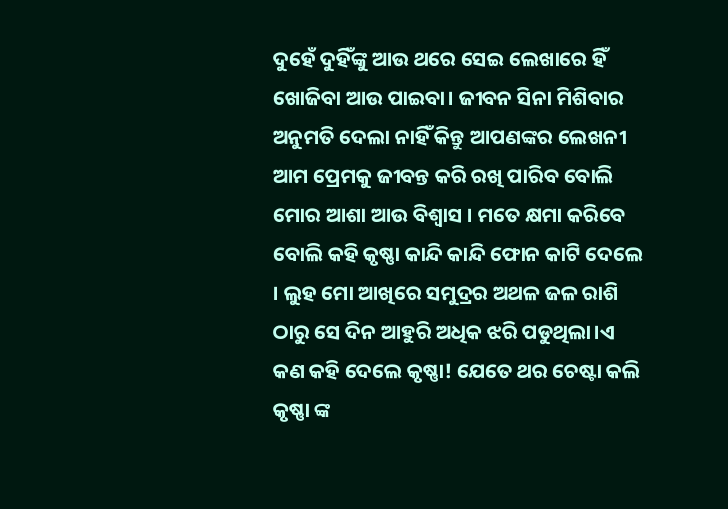ଦୁହେଁ ଦୁହିଁଙ୍କୁ ଆଉ ଥରେ ସେଇ ଲେଖାରେ ହିଁ ଖୋଜିବା ଆଉ ପାଇବା। ଜୀବନ ସିନା ମିଶିବାର ଅନୁମତି ଦେଲା ନାହିଁ କିନ୍ତୁ ଆପଣଙ୍କର ଲେଖନୀ ଆମ ପ୍ରେମକୁ ଜୀବନ୍ତ କରି ରଖି ପାରିବ ବୋଲି ମୋର ଆଶା ଆଉ ବିଶ୍ୱାସ । ମତେ କ୍ଷମା କରିବେ ବୋଲି କହି କୃଷ୍ଣା କାନ୍ଦି କାନ୍ଦି ଫୋନ କାଟି ଦେଲେ । ଲୁହ ମୋ ଆଖିରେ ସମୁଦ୍ରର ଅଥଳ ଜଳ ରାଶି ଠାରୁ ସେ ଦିନ ଆହୁରି ଅଧିକ ଝରି ପଡୁଥିଲା।ଏ କଣ କହି ଦେଲେ କୃଷ୍ଣା! ଯେତେ ଥର ଚେଷ୍ଟା କଲି କୃଷ୍ଣା ଙ୍କ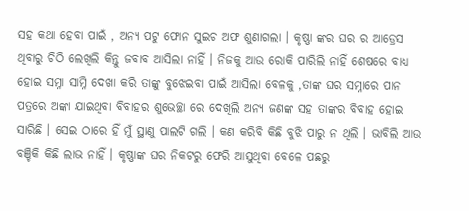ସହ କଥା ହେବା ପାଇଁ , ଅନ୍ୟ ପଟୁ ଫୋନ ସୁଇଚ ଅଫ ଶୁଣାଗଲା । କୃଷ୍ଣା ଙ୍କର ଘର ର ଆଡ୍ରେସ ଥିବାରୁ ଚିଠି ଲେଖିଲି କିନ୍ତୁ ଜବାବ ଆସିଲା ନାହିଁ । ନିଜକୁ ଆଉ ରୋକି ପାରିଲି ନାହିଁ ଶେଷରେ ବାଧ୍ୟ ହୋଇ ସମ୍ନା ସାମ୍ନି ଦେଖା କରି ତାଙ୍କୁ ବୁଝେଇବା ପାଇଁ ଆସିଲା ବେଳକୁ ,ତାଙ୍କ ଘର ସମ୍ନାରେ ପାନ ପତ୍ରରେ ଅଙ୍କା ଯାଇଥିବା ବିବାହର ଶୁଭେଚ୍ଛା ରେ ଦେଖିଲି ଅନ୍ୟ ଜଣଙ୍କ ସହ ତାଙ୍କର ବିବାହ ହୋଇ ସାରିଛି । ସେଇ ଠାରେ ହିଁ ମୁଁ ସ୍ଥାଣୁ ପାଲଟି ଗଲି । କଣ କରିବି କିଛି ବୁଝି ପାରୁ ନ ଥିଲି । ଭାବିଲି ଆଉ ବଞ୍ଚିକି କିଛି ଲାଭ ନାହିଁ । କୃଷ୍ଣାଙ୍କ ଘର ନିକଟରୁ ଫେରି ଆସୁଥିବା ବେଳେ ପଛରୁ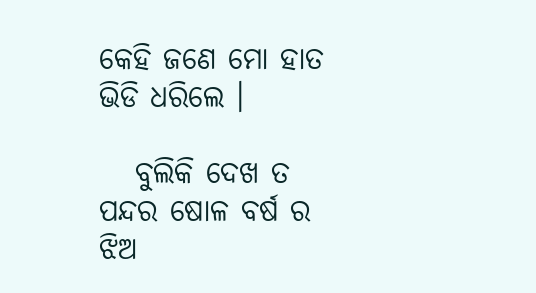କେହି ଜଣେ ମୋ ହାତ ଭିଡି ଧରିଲେ ।

   ବୁଲିକି ଦେଖ ତ ପନ୍ଦର ଷୋଳ ବର୍ଷ ର ଝିଅ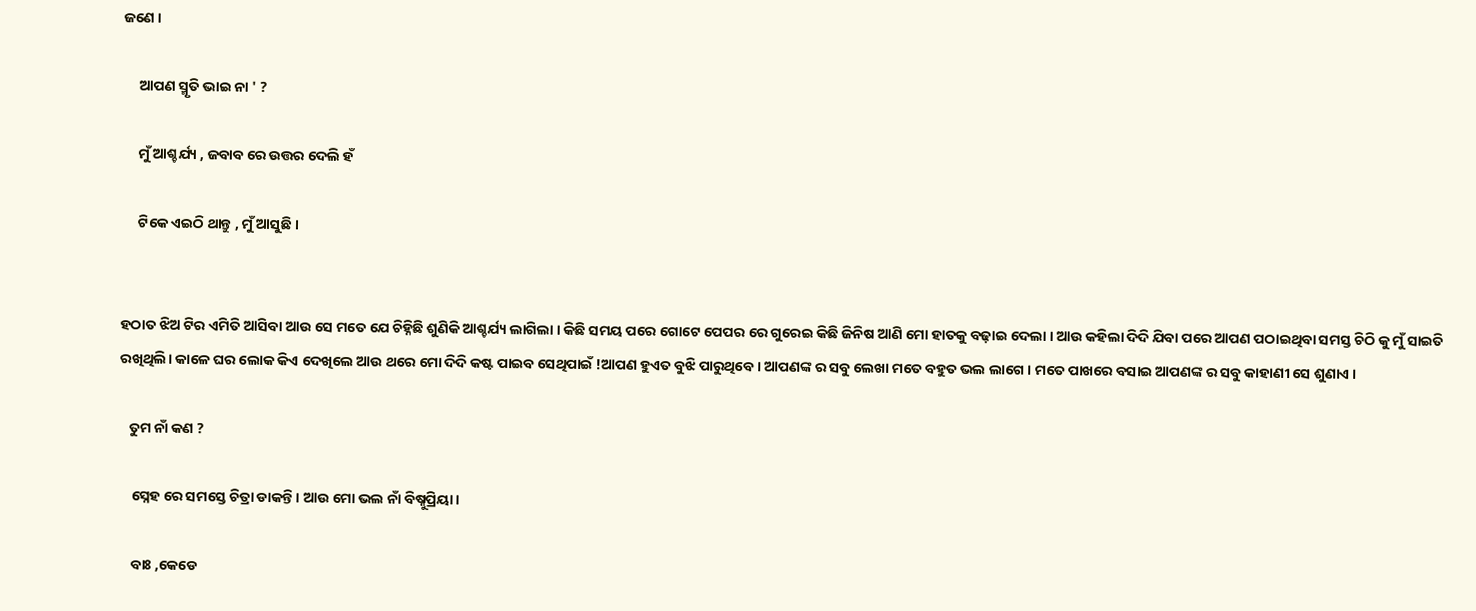ଜଣେ ।

     ଆପଣ ସ୍ମୃତି ଭାଇ ନା ' ?

     ମୁଁ ଆଶ୍ଚର୍ଯ୍ୟ , ଜବାବ ରେ ଉତ୍ତର ଦେଲି ହଁ

     ଟିକେ ଏଇଠି ଥାନ୍ତୁ , ମୁଁ ଆସୁଛି ।


ହଠାତ ଝିଅ ଟିର ଏମିତି ଆସିବା ଆଉ ସେ ମତେ ଯେ ଚିହ୍ନିଛି ଶୁଣିକି ଆଶ୍ଚର୍ଯ୍ୟ ଲାଗିଲା । କିଛି ସମୟ ପରେ ଗୋଟେ ପେପର ରେ ଗୁରେଇ କିଛି ଜିନିଷ ଆଣି ମୋ ହାତକୁ ବଢ଼ାଇ ଦେଲା । ଆଉ କହିଲା ଦିଦି ଯିବା ପରେ ଆପଣ ପଠାଇଥିବା ସମସ୍ତ ଚିଠି କୁ ମୁଁ ସାଇତି ରଖିଥିଲି। କାଳେ ଘର ଲୋକ କିଏ ଦେଖିଲେ ଆଉ ଥରେ ମୋ ଦିଦି କଷ୍ଟ ପାଇବ ସେଥିପାଇଁ !ଆପଣ ହୁଏତ ବୁଝି ପାରୁଥିବେ । ଆପଣଙ୍କ ର ସବୁ ଲେଖା ମତେ ବହୁତ ଭଲ ଲାଗେ । ମତେ ପାଖରେ ବସାଇ ଆପଣଙ୍କ ର ସବୁ କାହାଣୀ ସେ ଶୁଣାଏ ।

   ତୁମ ନାଁ କଣ ?

    ସ୍ନେହ ରେ ସମସ୍ତେ ଚିତ୍ରା ଡାକନ୍ତି । ଆଉ ମୋ ଭଲ ନାଁ ବିଷ୍ନୁପ୍ରିୟା ।

    ବାଃ ,କେଡେ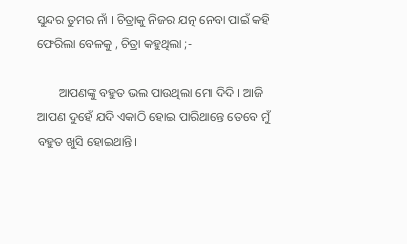ସୁନ୍ଦର ତୁମର ନାଁ । ଚିତ୍ରାକୁ ନିଜର ଯତ୍ନ ନେବା ପାଇଁ କହି ଫେରିଲା ବେଳକୁ , ଚିତ୍ରା କହୁଥିଲା ;-

       ଆପଣଙ୍କୁ ବହୁତ ଭଲ ପାଉଥିଲା ମୋ ଦିଦି । ଆଜି ଆପଣ ଦୁହେଁ ଯଦି ଏକାଠି ହୋଇ ପାରିଥାନ୍ତେ ତେବେ ମୁଁ ବହୁତ ଖୁସି ହୋଇଥାନ୍ତି।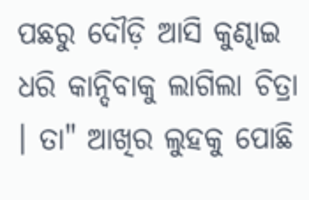ପଛରୁ ଦୌଡ଼ି ଆସି କୁଣ୍ଢାଇ ଧରି କାନ୍ଦିବାକୁ ଲାଗିଲା ଚିତ୍ରା । ତା" ଆଖିର ଲୁହକୁ ପୋଛି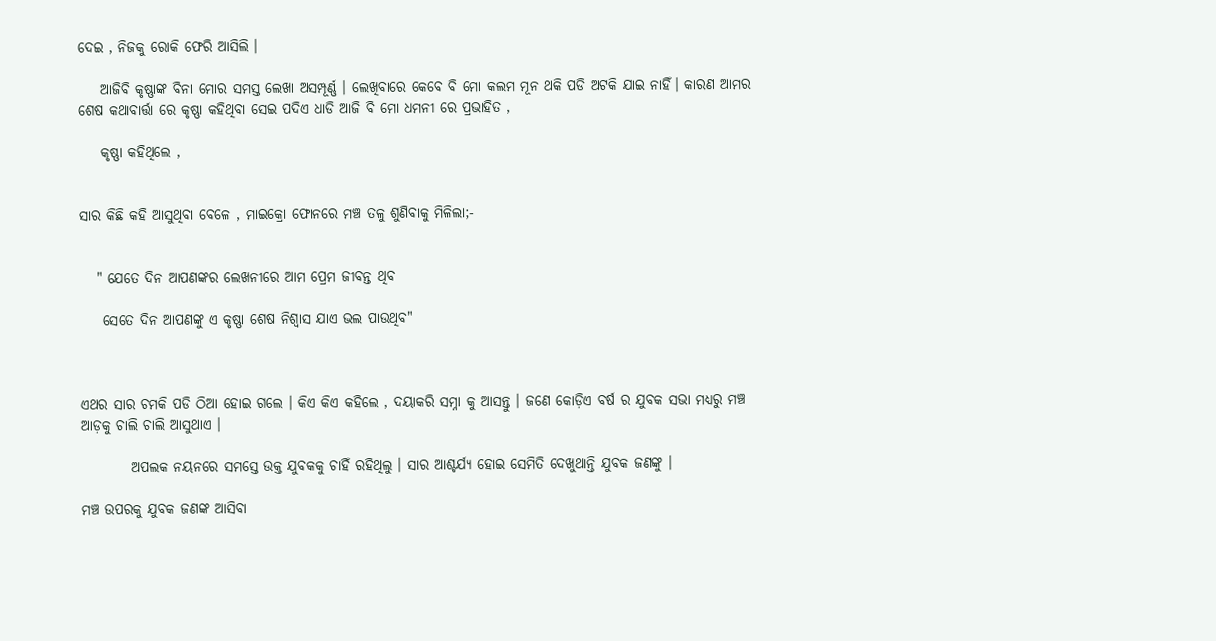ଦେଇ , ନିଜକୁ ରୋକି ଫେରି ଆସିଲି ।

    ଆଜିବି କୃଷ୍ଣାଙ୍କ ବିନା ମୋର ସମସ୍ତ ଲେଖା ଅସମ୍ପୂର୍ଣ୍ଣ । ଲେଖିବାରେ କେବେ ବି ମୋ କଲମ ମୂନ ଥକି ପଡି ଅଟକି ଯାଇ ନାହିଁ। କାରଣ ଆମର ଶେଷ କଥାବାର୍ତ୍ତା ରେ କୃଷ୍ଣା କହିଥିବା ସେଇ ପଦିଏ ଧାଡି ଆଜି ବି ମୋ ଧମନୀ ରେ ପ୍ରଭାହିତ ,

    କୃଷ୍ଣା କହିଥିଲେ ,


ସାର କିଛି କହି ଆସୁଥିବା ବେଳେ , ମାଇକ୍ରୋ ଫୋନରେ ମଞ୍ଚ ତଳୁ ଶୁଣିବାକୁ ମିଳିଲା;-


   " ଯେତେ ଦିନ ଆପଣଙ୍କର ଲେଖନୀରେ ଆମ ପ୍ରେମ ଜୀବନ୍ତ ଥିବ

    ସେତେ ଦିନ ଆପଣଙ୍କୁ ଏ କୃଷ୍ଣା ଶେଷ ନିଶ୍ୱାସ ଯାଏ ଭଲ ପାଉଥିବ"



ଏଥର ସାର ଚମକି ପଡି ଠିଆ ହୋଇ ଗଲେ । କିଏ କିଏ କହିଲେ , ଦୟାକରି ସମ୍ନା କୁ ଆସନ୍ତୁ । ଜଣେ କୋଡ଼ିଏ ବର୍ଷ ର ଯୁବକ ସଭା ମଧ୍ୟରୁ ମଞ୍ଚ ଆଡ଼କୁ ଚାଲି ଚାଲି ଆସୁଥାଏ ।

         ଅପଲକ ନୟନରେ ସମସ୍ତେ ଉକ୍ତ ଯୁବକକୁ ଚାହିଁ ରହିଥିଲୁ । ସାର ଆଶ୍ଚର୍ଯ୍ୟ ହୋଇ ସେମିତି ଦେଖୁଥାନ୍ତି ଯୁବକ ଜଣଙ୍କୁ ।

ମଞ୍ଚ ଉପରକୁ ଯୁବକ ଜଣଙ୍କ ଆସିବା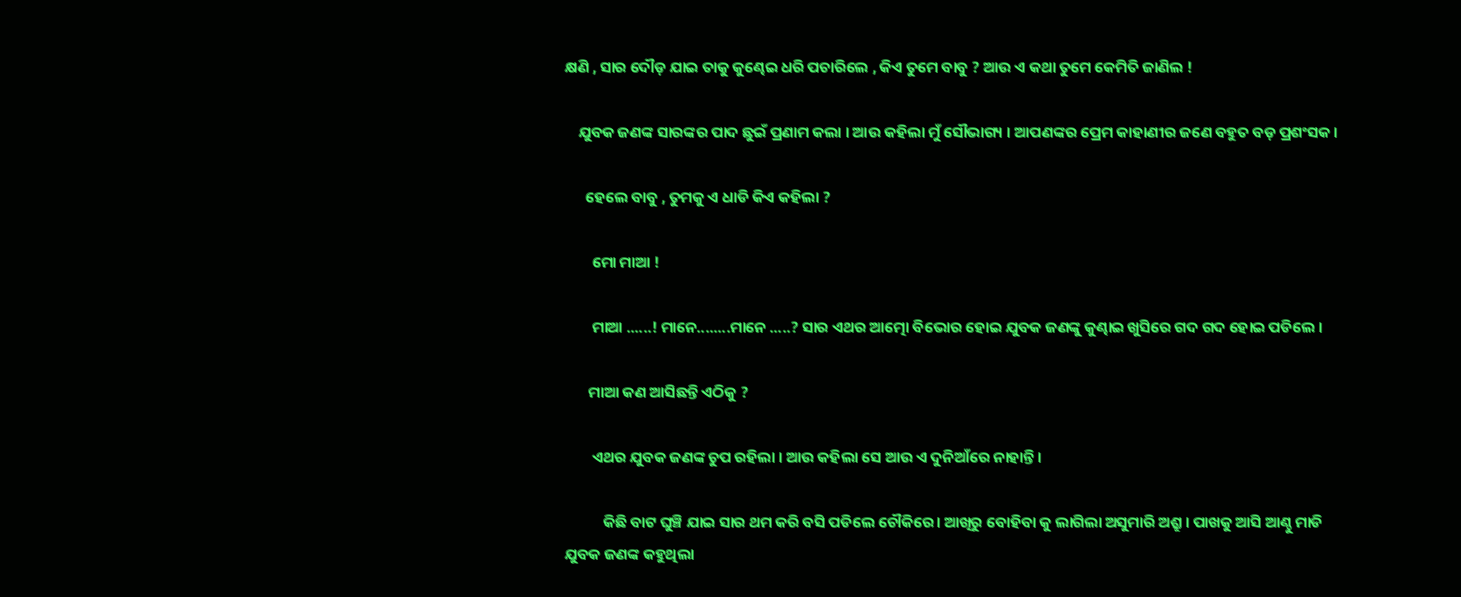କ୍ଷଣି , ସାର ଦୌଡ଼ ଯାଇ ତାକୁ କୁଣ୍ଢେଇ ଧରି ପଚାରିଲେ , କିଏ ତୁମେ ବାବୁ ? ଆଉ ଏ କଥା ତୁମେ କେମିତି ଜାଣିଲ !

    ଯୁବକ ଜଣଙ୍କ ସାରଙ୍କର ପାଦ ଛୁଇଁ ପ୍ରଣାମ କଲା । ଆଉ କହିଲା ମୁଁ ସୌଭାଗ୍ୟ । ଆପଣଙ୍କର ପ୍ରେମ କାହାଣୀର ଜଣେ ବହୁତ ବଡ଼ ପ୍ରଶଂସକ।

      ହେଲେ ବାବୁ , ତୁମକୁ ଏ ଧାଡି କିଏ କହିଲା ?

        ମୋ ମାଆ !

        ମାଆ ......! ମାନେ........ମାନେ .....? ସାର ଏଥର ଆତ୍ମୋ ବିଭୋର ହୋଇ ଯୁବକ ଜଣଙ୍କୁ କୁଣ୍ଢାଇ ଖୁସିରେ ଗଦ ଗଦ ହୋଇ ପଡିଲେ ।

       ମାଆ କଣ ଆସିଛନ୍ତି ଏଠିକୁ ?

        ଏଥର ଯୁବକ ଜଣଙ୍କ ଚୁପ ରହିଲା । ଆଉ କହିଲା ସେ ଆଉ ଏ ଦୁନିଆଁରେ ନାହାନ୍ତି ।

           କିଛି ବାଟ ଘୁଞ୍ଚି ଯାଇ ସାର ଥମ କରି ବସି ପଡିଲେ ଚୌକିରେ। ଆଖିରୁ ବୋହିବା କୁ ଲାଗିଲା ଅସୁମାରି ଅଶ୍ରୁ । ପାଖକୁ ଆସି ଆଣ୍ଠୁ ମାଡି ଯୁବକ ଜଣଙ୍କ କହୁଥିଲା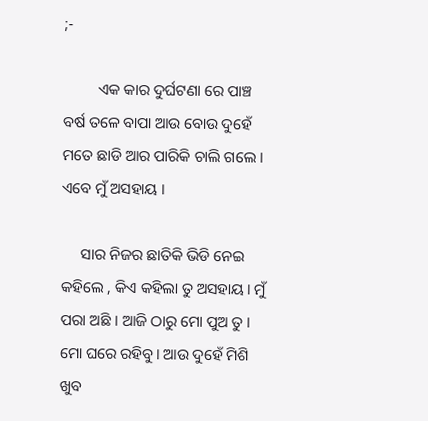;-

         ଏକ କାର ଦୁର୍ଘଟଣା ରେ ପାଞ୍ଚ ବର୍ଷ ତଳେ ବାପା ଆଉ ବୋଉ ଦୁହେଁ ମତେ ଛାଡି ଆର ପାରିକି ଚାଲି ଗଲେ । ଏବେ ମୁଁ ଅସହାୟ ।

     ସାର ନିଜର ଛାତିକି ଭିଡି ନେଇ କହିଲେ , କିଏ କହିଲା ତୁ ଅସହାୟ। ମୁଁ ପରା ଅଛି । ଆଜି ଠାରୁ ମୋ ପୁଅ ତୁ । ମୋ ଘରେ ରହିବୁ। ଆଉ ଦୁହେଁ ମିଶି ଖୁବ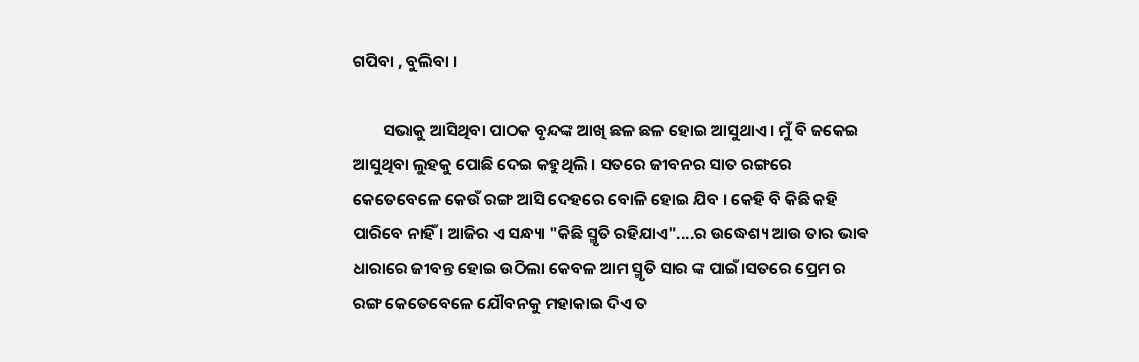ଗପିବା , ବୁଲିବା ।

        ସଭାକୁ ଆସିଥିବା ପାଠକ ବୃନ୍ଦଙ୍କ ଆଖି ଛଳ ଛଳ ହୋଇ ଆସୁଥାଏ । ମୁଁ ବି ଜକେଇ ଆସୁଥିବା ଲୁହକୁ ପୋଛି ଦେଇ କହୁଥିଲି । ସତରେ ଜୀବନର ସାତ ରଙ୍ଗରେ କେତେବେଳେ କେଉଁ ରଙ୍ଗ ଆସି ଦେହରେ ବୋଳି ହୋଇ ଯିବ । କେହି ବି କିଛି କହି ପାରିବେ ନାହିଁ । ଆଜିର ଏ ସନ୍ଧ୍ୟା "କିଛି ସ୍ମୃତି ରହିଯାଏ"....ର ଉଦ୍ଧେଶ୍ୟ ଆଉ ତାର ଭାଵ ଧାରାରେ ଜୀବନ୍ତ ହୋଇ ଉଠିଲା କେବଳ ଆମ ସ୍ମୃତି ସାର ଙ୍କ ପାଇଁ।ସତରେ ପ୍ରେମ ର ରଙ୍ଗ କେତେବେଳେ ଯୌବନକୁ ମହାକାଇ ଦିଏ ତ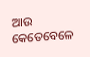ଆଉ କେତେବେଳେ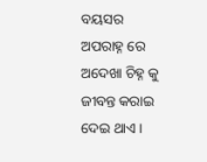ବୟସର ଅପରାହ୍ନ ରେ ଅଦେଖା ଚିହ୍ନ କୁ ଜୀବନ୍ତ କରାଇ ଦେଇ ଥାଏ ।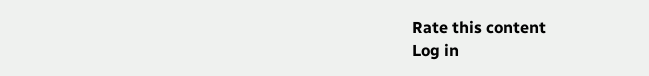Rate this content
Log in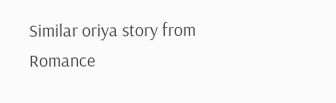Similar oriya story from Romance